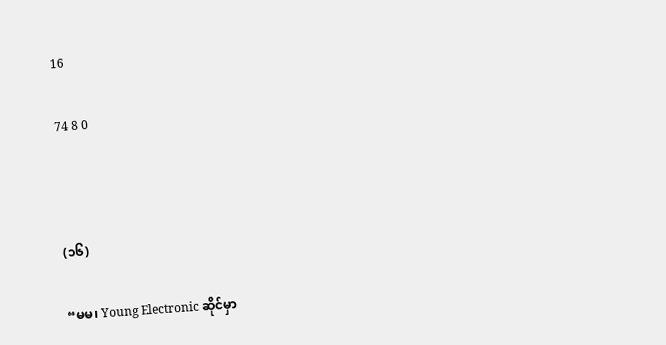16

74 8 0



(၁၆)

“မမ၊ Young Electronic ဆိုင်မှာ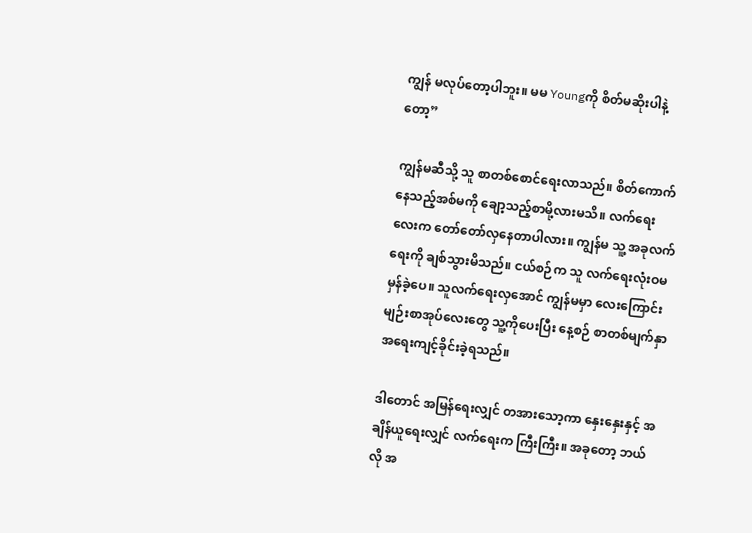ကျွန် မလုပ်တော့ပါဘူး။ မမ Youngကို စိတ်မဆိုးပါနဲ့တော့”

ကျွန်မဆီသို့ သူ စာတစ်စောင်ရေးလာသည်။ စိတ်ကောက်နေသည့်အစ်မကို ချော့သည့်စာမို့လားမသိ။ လက်ရေးလေးက တော်တော်လှနေတာပါလား။ ကျွန်မ သူ့ အခုလက်ရေးကို ချစ်သွားမိသည်။ ငယ်စဉ်က သူ လက်ရေးလုံးဝမမှန်ခဲ့ပေ။ သူလက်ရေးလှအောင် ကျွန်မမှာ လေးကြောင်းမျဉ်းစာအုပ်လေးတွေ သူ့ကိုပေးပြီး နေ့စဉ် စာတစ်မျက်နှာ အရေးကျင့်ခိုင်းခဲ့ရသည်။

ဒါတောင် အမြန်ရေးလျှင် တအားသော့ကာ နှေးနှေးနှင့် အချိန်ယူရေးလျှင် လက်ရေးက ကြီးကြီး။ အခုတော့ ဘယ်လို အ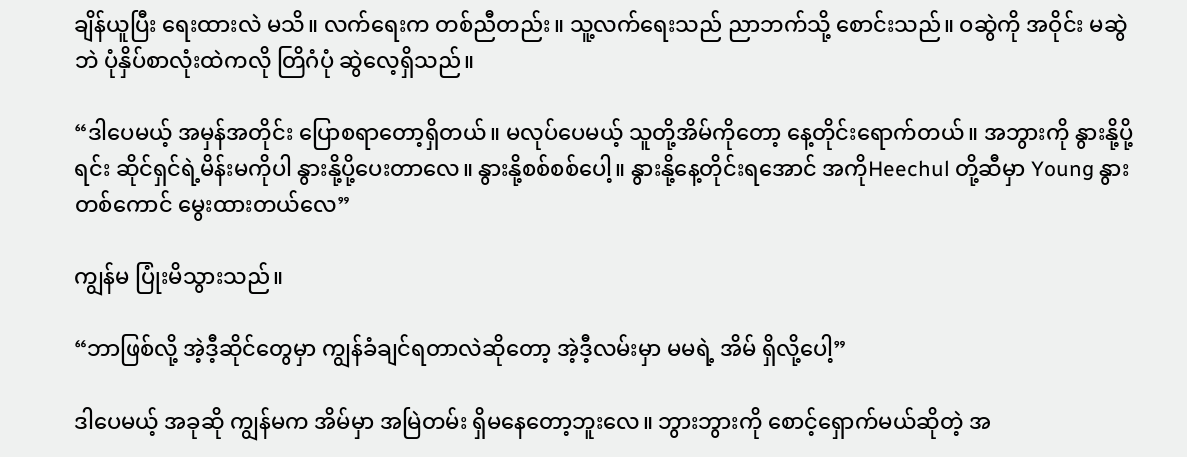ချိန်ယူပြီး ရေးထားလဲ မသိ။ လက်ရေးက တစ်ညီတည်း။ သူ့လက်ရေးသည် ညာဘက်သို့ စောင်းသည်။ ဝဆွဲကို အဝိုင်း မဆွဲဘဲ ပုံနှိပ်စာလုံးထဲကလို တြိဂံပုံ ဆွဲလေ့ရှိသည်။

“ဒါပေမယ့် အမှန်အတိုင်း ပြောစရာတော့ရှိတယ်။ မလုပ်ပေမယ့် သူတို့အိမ်ကိုတော့ နေ့တိုင်းရောက်တယ်။ အဘွားကို နွားနို့ပို့ရင်း ဆိုင်ရှင်ရဲ့မိန်းမကိုပါ နွားနို့ပို့ပေးတာလေ။ နွားနို့စစ်စစ်ပေါ့။ နွားနို့နေ့တိုင်းရအောင် အကိုHeechul တို့ဆီမှာ Young နွားတစ်ကောင် မွေးထားတယ်လေ”

ကျွန်မ ပြုံးမိသွားသည်။

“ဘာဖြစ်လို့ အဲ့ဒီ့ဆိုင်တွေမှာ ကျွန်ခံချင်ရတာလဲဆိုတော့ အဲ့ဒီ့လမ်းမှာ မမရဲ့ အိမ် ရှိလို့ပေါ့”

ဒါပေမယ့် အခုဆို ကျွန်မက အိမ်မှာ အမြဲတမ်း ရှိမနေတော့ဘူးလေ။ ဘွားဘွားကို စောင့်ရှောက်မယ်ဆိုတဲ့ အ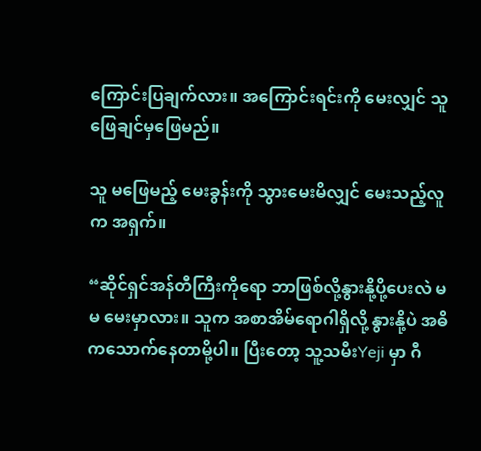ကြောင်းပြချက်လား။ အကြောင်းရင်းကို မေးလျှင် သူဖြေချင်မှဖြေမည်။

သူ မဖြေမည့် မေးခွန်းကို သွားမေးမိလျှင် မေးသည့်လူက အရှက်။

“ဆိုင်ရှင်အန်တီကြီးကိုရော ဘာဖြစ်လို့နွားနို့ပို့ပေးလဲ မမ မေးမှာလား။ သူက အစာအိမ်ရောဂါရှိလို့ နွားနို့ပဲ အဓိကသောက်နေတာမို့ပါ။ ပြီးတော့ သူ့သမီးYeji မှာ ဂီ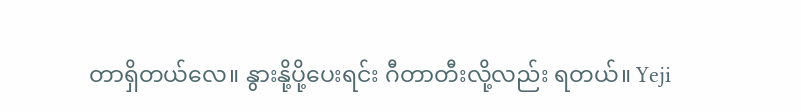တာရှိတယ်လေ။ နွားနို့ပို့ပေးရင်း ဂီတာတီးလို့လည်း ရတယ်။ Yeji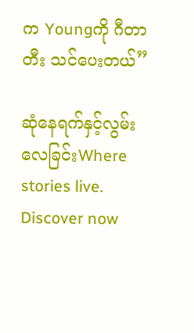က Youngကို ဂီတာတီး သင်ပေးတယ်”

ဆုံနေရက်နှင့်လွမ်းလေခြင်းWhere stories live. Discover now